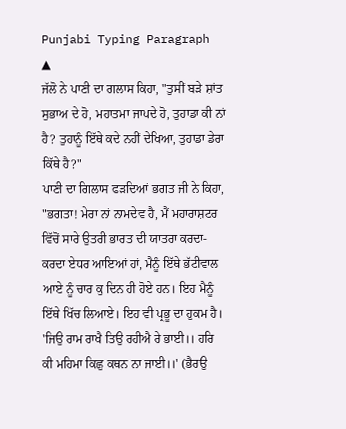Punjabi Typing Paragraph
▲
ਜੱਲੋ ਨੇ ਪਾਣੀ ਦਾ ਗਲਾਸ ਕਿਹਾ, "ਤੁਸੀਂ ਬੜੇ ਸ਼ਾਂਤ ਸੁਭਾਅ ਦੇ ਹੋ, ਮਹਾਤਮਾ ਜਾਪਦੇ ਹੋ, ਤੁਹਾਡਾ ਕੀ ਨਾਂ ਹੈ? ਤੁਹਾਨੂੰ ਇੱਥੇ ਕਦੇ ਨਹੀਂ ਦੇਖਿਆ, ਤੁਹਾਡਾ ਡੇਰਾ ਕਿੱਥੇ ਹੈ?"
ਪਾਣੀ ਦਾ ਗਿਲਾਸ ਫੜਦਿਆਂ ਭਗਤ ਜੀ ਨੇ ਕਿਹਾ, "ਭਗਤਾ! ਮੇਰਾ ਨਾਂ ਨਾਮਦੇਵ ਹੈ, ਮੈਂ ਮਹਾਰਾਸ਼ਟਰ ਵਿੱਚੋਂ ਸਾਰੇ ਉਤਰੀ ਭਾਰਤ ਦੀ ਯਾਤਰਾ ਕਰਦਾ-ਕਰਦਾ ਏਧਰ ਆਇਆਂ ਹਾਂ, ਮੈਨੂੰ ਇੱਥੇ ਭੱਟੀਵਾਲ
ਆਏ ਨੂੰ ਚਾਰ ਕੁ ਦਿਨ ਹੀ ਹੋਏ ਹਨ। ਇਹ ਮੈਨੂੰ ਇੱਥੇ ਖਿੱਚ ਲਿਆਏ। ਇਹ ਵੀ ਪ੍ਰਭੂ ਦਾ ਹੁਕਮ ਹੈ। 'ਜਿਉ ਰਾਮ ਰਾਖੈ ਤਿਉ ਰਹੀਐ ਰੇ ਭਾਈ।। ਹਰਿ ਕੀ ਮਹਿਮਾ ਕਿਛੁ ਕਥਨ ਨਾ ਜਾਈ।।' (ਭੈਰਉ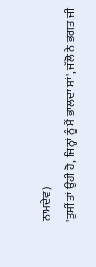ਨਾਮਦੇਵ)
'ਤੁਸੀਂ ਤਾਂ ਉਹੀ ਹੋ, ਜਿਨ੍ਹਾਂ ਨੂੰ ਮੈਂ ਭਾਲਦਾ ਸਾਂ', ਜੱਲੋ ਨੇ ਭਗਤ ਜੀ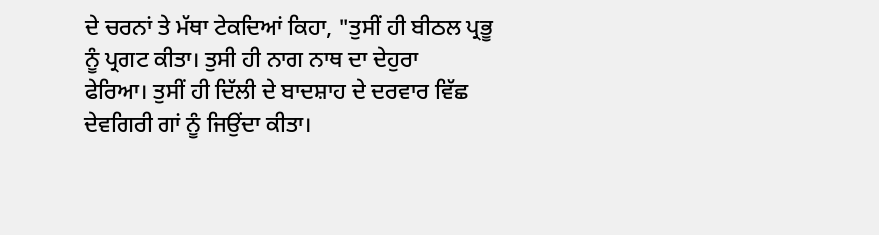ਦੇ ਚਰਨਾਂ ਤੇ ਮੱਥਾ ਟੇਕਦਿਆਂ ਕਿਹਾ, "ਤੁਸੀਂ ਹੀ ਬੀਠਲ ਪ੍ਰਭੂ ਨੂੰ ਪ੍ਰਗਟ ਕੀਤਾ। ਤੁਸੀ ਹੀ ਨਾਗ ਨਾਥ ਦਾ ਦੇਹੁਰਾ
ਫੇਰਿਆ। ਤੁਸੀਂ ਹੀ ਦਿੱਲੀ ਦੇ ਬਾਦਸ਼ਾਹ ਦੇ ਦਰਵਾਰ ਵਿੱਛ ਦੇਵਗਿਰੀ ਗਾਂ ਨੂੰ ਜਿਉਂਦਾ ਕੀਤਾ।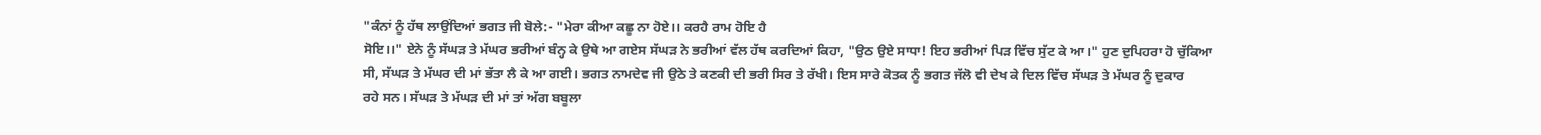"ਕੰਨਾਂ ਨੂੰ ਹੱਥ ਲਾਉਂਦਿਆਂ ਭਗਤ ਜੀ ਬੋਲੇ:- "ਮੇਰਾ ਕੀਆ ਕਛੂ ਨਾ ਹੋਏ।। ਕਰਹੈ ਰਾਮ ਹੋਇ ਹੈ
ਸੋਇ।।" ਏਨੇ ਨੂੰ ਸੱਘੜ ਤੇ ਮੱਘਰ ਭਰੀਆਂ ਬੰਨ੍ਹ ਕੇ ਉਥੇ ਆ ਗਏਸ ਸੱਘੜ ਨੇ ਭਰੀਆਂ ਵੱਲ ਹੱਥ ਕਰਦਿਆਂ ਕਿਹਾ, "ਉਠ ਉਏ ਸਾਧਾ! ਇਹ ਭਰੀਆਂ ਪਿੜ ਵਿੱਚ ਸੁੱਟ ਕੇ ਆ।" ਹੁਣ ਦੁਪਿਹਰਾ ਹੋ ਚੁੱਕਿਆ
ਸੀ, ਸੱਘੜ ਤੇ ਮੱਘਰ ਦੀ ਮਾਂ ਭੱਤਾ ਲੈ ਕੇ ਆ ਗਈ। ਭਗਤ ਨਾਮਦੇਵ ਜੀ ਉਠੇ ਤੇ ਕਣਕੀ ਦੀ ਭਰੀ ਸਿਰ ਤੇ ਰੱਖੀ। ਇਸ ਸਾਰੇ ਕੋਤਕ ਨੂੰ ਭਗਤ ਜੱਲੋ ਵੀ ਦੇਖ ਕੇ ਦਿਲ ਵਿੱਚ ਸੱਘੜ ਤੇ ਮੱਘਰ ਨੂੰ ਦੁਕਾਰ
ਰਹੇ ਸਨ। ਸੱਘੜ ਤੇ ਮੱਘੜ ਦੀ ਮਾਂ ਤਾਂ ਅੱਗ ਬਬੂਲਾ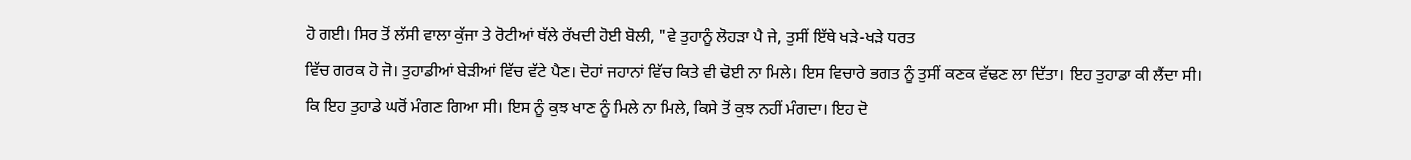ਹੋ ਗਈ। ਸਿਰ ਤੋਂ ਲੱਸੀ ਵਾਲਾ ਕੁੱਜਾ ਤੇ ਰੋਟੀਆਂ ਥੱਲੇ ਰੱਖਦੀ ਹੋਈ ਬੋਲੀ, "ਵੇ ਤੁਹਾਨੂੰ ਲੋਹੜਾ ਪੈ ਜੇ, ਤੁਸੀਂ ਇੱਥੇ ਖੜੇ-ਖੜੇ ਧਰਤ
ਵਿੱਚ ਗਰਕ ਹੋ ਜੋ। ਤੁਹਾਡੀਆਂ ਬੇੜੀਆਂ ਵਿੱਚ ਵੱਟੇ ਪੈਣ। ਦੋਹਾਂ ਜਹਾਨਾਂ ਵਿੱਚ ਕਿਤੇ ਵੀ ਢੋਈ ਨਾ ਮਿਲੇ। ਇਸ ਵਿਚਾਰੇ ਭਗਤ ਨੂੰ ਤੁਸੀਂ ਕਣਕ ਵੱਢਣ ਲਾ ਦਿੱਤਾ। ਇਹ ਤੁਹਾਡਾ ਕੀ ਲੈਂਦਾ ਸੀ।
ਕਿ ਇਹ ਤੁਹਾਡੇ ਘਰੋਂ ਮੰਗਣ ਗਿਆ ਸੀ। ਇਸ ਨੂੰ ਕੁਝ ਖਾਣ ਨੂੰ ਮਿਲੇ ਨਾ ਮਿਲੇ, ਕਿਸੇ ਤੋਂ ਕੁਝ ਨਹੀਂ ਮੰਗਦਾ। ਇਹ ਦੋ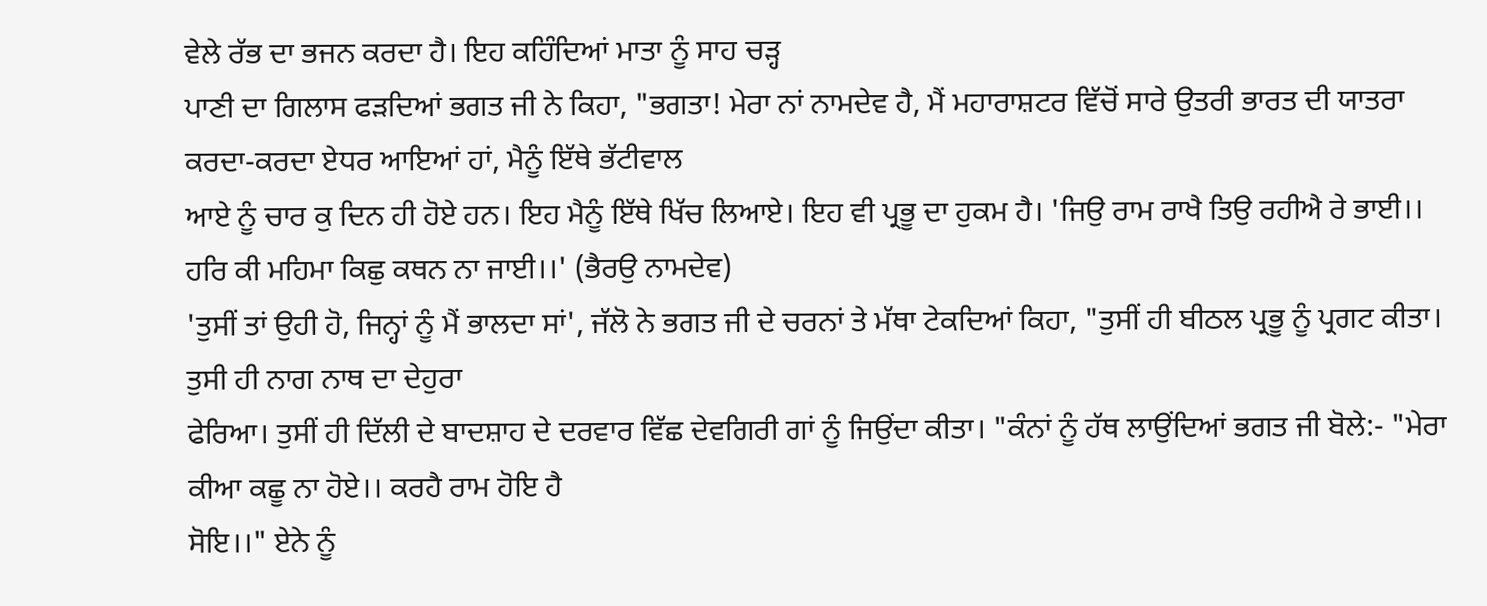ਵੇਲੇ ਰੱਭ ਦਾ ਭਜਨ ਕਰਦਾ ਹੈ। ਇਹ ਕਹਿੰਦਿਆਂ ਮਾਤਾ ਨੂੰ ਸਾਹ ਚੜ੍ਹ
ਪਾਣੀ ਦਾ ਗਿਲਾਸ ਫੜਦਿਆਂ ਭਗਤ ਜੀ ਨੇ ਕਿਹਾ, "ਭਗਤਾ! ਮੇਰਾ ਨਾਂ ਨਾਮਦੇਵ ਹੈ, ਮੈਂ ਮਹਾਰਾਸ਼ਟਰ ਵਿੱਚੋਂ ਸਾਰੇ ਉਤਰੀ ਭਾਰਤ ਦੀ ਯਾਤਰਾ ਕਰਦਾ-ਕਰਦਾ ਏਧਰ ਆਇਆਂ ਹਾਂ, ਮੈਨੂੰ ਇੱਥੇ ਭੱਟੀਵਾਲ
ਆਏ ਨੂੰ ਚਾਰ ਕੁ ਦਿਨ ਹੀ ਹੋਏ ਹਨ। ਇਹ ਮੈਨੂੰ ਇੱਥੇ ਖਿੱਚ ਲਿਆਏ। ਇਹ ਵੀ ਪ੍ਰਭੂ ਦਾ ਹੁਕਮ ਹੈ। 'ਜਿਉ ਰਾਮ ਰਾਖੈ ਤਿਉ ਰਹੀਐ ਰੇ ਭਾਈ।। ਹਰਿ ਕੀ ਮਹਿਮਾ ਕਿਛੁ ਕਥਨ ਨਾ ਜਾਈ।।' (ਭੈਰਉ ਨਾਮਦੇਵ)
'ਤੁਸੀਂ ਤਾਂ ਉਹੀ ਹੋ, ਜਿਨ੍ਹਾਂ ਨੂੰ ਮੈਂ ਭਾਲਦਾ ਸਾਂ', ਜੱਲੋ ਨੇ ਭਗਤ ਜੀ ਦੇ ਚਰਨਾਂ ਤੇ ਮੱਥਾ ਟੇਕਦਿਆਂ ਕਿਹਾ, "ਤੁਸੀਂ ਹੀ ਬੀਠਲ ਪ੍ਰਭੂ ਨੂੰ ਪ੍ਰਗਟ ਕੀਤਾ। ਤੁਸੀ ਹੀ ਨਾਗ ਨਾਥ ਦਾ ਦੇਹੁਰਾ
ਫੇਰਿਆ। ਤੁਸੀਂ ਹੀ ਦਿੱਲੀ ਦੇ ਬਾਦਸ਼ਾਹ ਦੇ ਦਰਵਾਰ ਵਿੱਛ ਦੇਵਗਿਰੀ ਗਾਂ ਨੂੰ ਜਿਉਂਦਾ ਕੀਤਾ। "ਕੰਨਾਂ ਨੂੰ ਹੱਥ ਲਾਉਂਦਿਆਂ ਭਗਤ ਜੀ ਬੋਲੇ:- "ਮੇਰਾ ਕੀਆ ਕਛੂ ਨਾ ਹੋਏ।। ਕਰਹੈ ਰਾਮ ਹੋਇ ਹੈ
ਸੋਇ।।" ਏਨੇ ਨੂੰ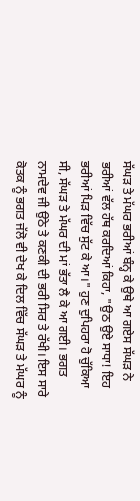ਸੱਘੜ ਤੇ ਮੱਘਰ ਭਰੀਆਂ ਬੰਨ੍ਹ ਕੇ ਉਥੇ ਆ ਗਏਸ ਸੱਘੜ ਨੇ ਭਰੀਆਂ ਵੱਲ ਹੱਥ ਕਰਦਿਆਂ ਕਿਹਾ, "ਉਠ ਉਏ ਸਾਧਾ! ਇਹ ਭਰੀਆਂ ਪਿੜ ਵਿੱਚ ਸੁੱਟ ਕੇ ਆ।" ਹੁਣ ਦੁਪਿਹਰਾ ਹੋ ਚੁੱਕਿਆ
ਸੀ, ਸੱਘੜ ਤੇ ਮੱਘਰ ਦੀ ਮਾਂ ਭੱਤਾ ਲੈ ਕੇ ਆ ਗਈ। ਭਗਤ ਨਾਮਦੇਵ ਜੀ ਉਠੇ ਤੇ ਕਣਕੀ ਦੀ ਭਰੀ ਸਿਰ ਤੇ ਰੱਖੀ। ਇਸ ਸਾਰੇ ਕੋਤਕ ਨੂੰ ਭਗਤ ਜੱਲੋ ਵੀ ਦੇਖ ਕੇ ਦਿਲ ਵਿੱਚ ਸੱਘੜ ਤੇ ਮੱਘਰ ਨੂੰ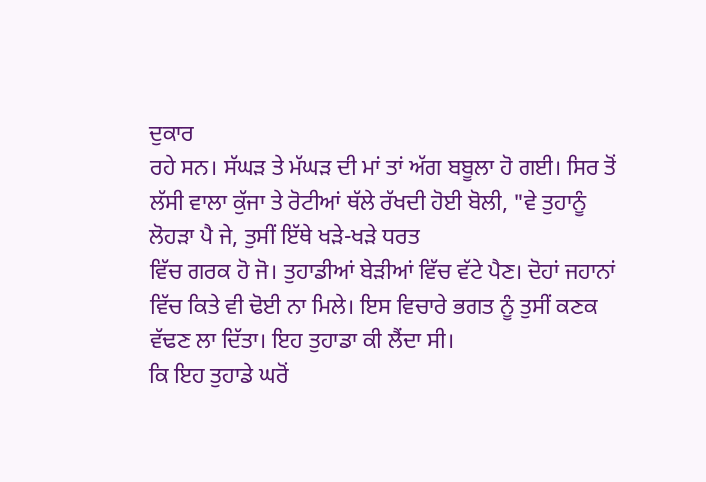ਦੁਕਾਰ
ਰਹੇ ਸਨ। ਸੱਘੜ ਤੇ ਮੱਘੜ ਦੀ ਮਾਂ ਤਾਂ ਅੱਗ ਬਬੂਲਾ ਹੋ ਗਈ। ਸਿਰ ਤੋਂ ਲੱਸੀ ਵਾਲਾ ਕੁੱਜਾ ਤੇ ਰੋਟੀਆਂ ਥੱਲੇ ਰੱਖਦੀ ਹੋਈ ਬੋਲੀ, "ਵੇ ਤੁਹਾਨੂੰ ਲੋਹੜਾ ਪੈ ਜੇ, ਤੁਸੀਂ ਇੱਥੇ ਖੜੇ-ਖੜੇ ਧਰਤ
ਵਿੱਚ ਗਰਕ ਹੋ ਜੋ। ਤੁਹਾਡੀਆਂ ਬੇੜੀਆਂ ਵਿੱਚ ਵੱਟੇ ਪੈਣ। ਦੋਹਾਂ ਜਹਾਨਾਂ ਵਿੱਚ ਕਿਤੇ ਵੀ ਢੋਈ ਨਾ ਮਿਲੇ। ਇਸ ਵਿਚਾਰੇ ਭਗਤ ਨੂੰ ਤੁਸੀਂ ਕਣਕ ਵੱਢਣ ਲਾ ਦਿੱਤਾ। ਇਹ ਤੁਹਾਡਾ ਕੀ ਲੈਂਦਾ ਸੀ।
ਕਿ ਇਹ ਤੁਹਾਡੇ ਘਰੋਂ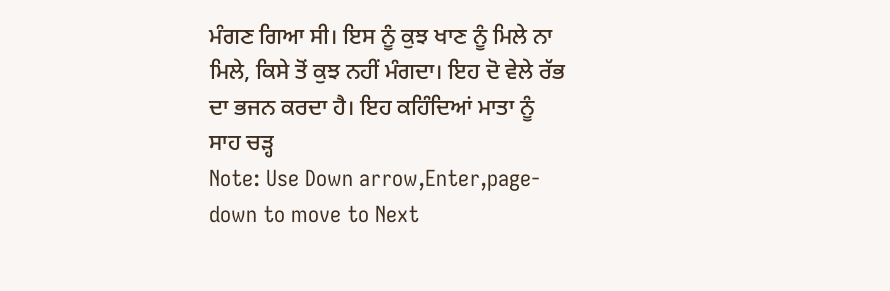ਮੰਗਣ ਗਿਆ ਸੀ। ਇਸ ਨੂੰ ਕੁਝ ਖਾਣ ਨੂੰ ਮਿਲੇ ਨਾ ਮਿਲੇ, ਕਿਸੇ ਤੋਂ ਕੁਝ ਨਹੀਂ ਮੰਗਦਾ। ਇਹ ਦੋ ਵੇਲੇ ਰੱਭ ਦਾ ਭਜਨ ਕਰਦਾ ਹੈ। ਇਹ ਕਹਿੰਦਿਆਂ ਮਾਤਾ ਨੂੰ ਸਾਹ ਚੜ੍ਹ
Note: Use Down arrow,Enter,page-down to move to Next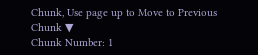Chunk, Use page up to Move to Previous Chunk ▼
Chunk Number: 1